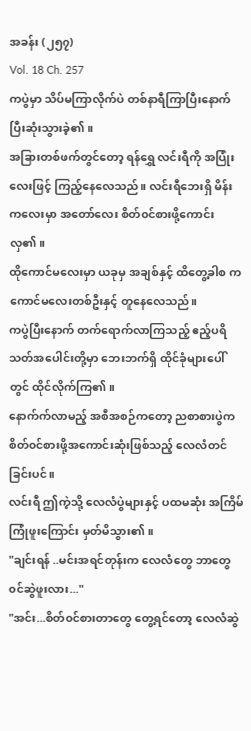အခန်း (၂၅၇)
Vol. 18 Ch. 257
ကပွဲမှာ သိပ်မကြာလိုက်ပဲ တစ်နာရီကြာပြီးနောက် ပြီးဆုံးသွားခဲ့၏။
အခြားတစ်ဖက်တွင်တော့ ရန်ရွှေ လင်းရီကို အပြုံးလေးဖြင့် ကြည့်နေလေသည်။ လင်းရီဘေးရှိ မိန်းကလေးမှာ အတော်လေး စိတ်၀င်စားဖို့ကောင်းလှ၏။
ထိုကောင်မလေးမှာ ယခုမှ အချစ်နှင့် ထိတွေ့ခါစ ကကောင်မလေးတစ်ဦးနှင့် တူနေလေသည်။
ကပွဲပြီးနောက် တက်ရောက်လာကြသည့် ဧည့်ပရိသတ်အပေါင်းတို့မှာ ဘေးဘက်ရှိ ထိုင်ခုံများပေါ်တွင် ထိုင်လိုက်ကြ၏။
နောက်က်လာမည့် အစီအစဉ်ကတော့ ညစာစားပွဲက စိတ်၀င်စားဖို့အကောင်းဆုံးဖြစ်သည့် လေလံတင်ခြင်းပင်။
လင်းရီ ဤကဲ့သို့ လေလံပွဲများနှင့် ပထမဆုံး အကြိမ်ကြုံဖူးကြောင်း မှတ်မိသွား၏။
"ချင်းရန် ..မင်းအရင်တုန်းက လေလံတွေ ဘာတွေ ၀င်ဆွဲဖူးလား..."
"အင်း...စိတ်၀င်စားတာတွေ တွေ့ရင်တော့ လေလံဆွဲ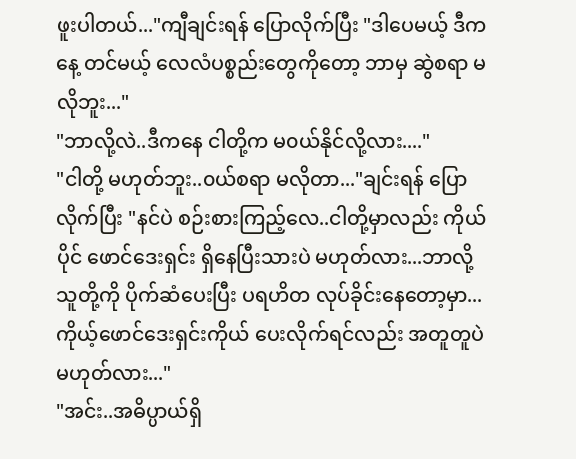ဖူးပါတယ်..."ကျီချင်းရန် ပြောလိုက်ပြီး "ဒါပေမယ့် ဒီကနေ့ တင်မယ့် လေလံပစ္စည်းတွေကိုတော့ ဘာမှ ဆွဲစရာ မလိုဘူး..."
"ဘာလို့လဲ..ဒီကနေ ငါတို့က မ၀ယ်နိုင်လို့လား...."
"ငါတို့ မဟုတ်ဘူး..၀ယ်စရာ မလိုတာ..."ချင်းရန် ပြောလိုက်ပြီး "နင်ပဲ စဉ်းစားကြည့်လေ..ငါတို့မှာလည်း ကိုယ်ပိုင် ဖောင်ဒေးရှင်း ရှိနေပြီးသားပဲ မဟုတ်လား...ဘာလို့ သူတို့ကို ပိုက်ဆံပေးပြီး ပရဟိတ လုပ်ခိုင်းနေတော့မှာ...ကိုယ့်ဖောင်ဒေးရှင်းကိုယ် ပေးလိုက်ရင်လည်း အတူတူပဲ မဟုတ်လား..."
"အင်း..အဓိပ္ပာယ်ရှိ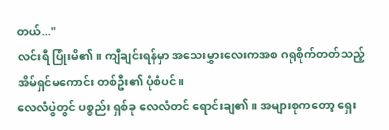တယ်..."
လင်းရီ ပြုံးမိ၏။ ကျီချင်းရန်မှာ အသေးမွှားလေးကအစ ဂရုစိုက်တတ်သည့် အိမ်ရှင်မကောင်း တစ်ဦး၏ ပုံစံပင်။
လေလံပွဲတွင် ပစ္စည်း ရှစ်ခု လေလံတင် ရောင်းချ၏။ အများစုကတော့ ရှေး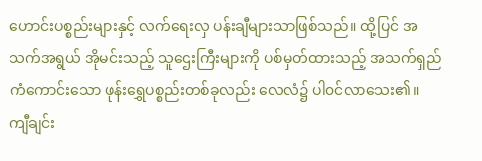ဟောင်းပစ္စည်းများနှင့် လက်ရေးလှ ပန်းချီများသာဖြစ်သည်။ ထို့ပြင် အသက်အရွယ် အိုမင်းသည့် သူဌေးကြီးများကို ပစ်မှတ်ထားသည့် အသက်ရှည်ကံကောင်းသော ဖုန်းရွှေပစ္စည်းတစ်ခုလည်း လေလံ၌ ပါ၀င်လာသေး၏။
ကျီချင်း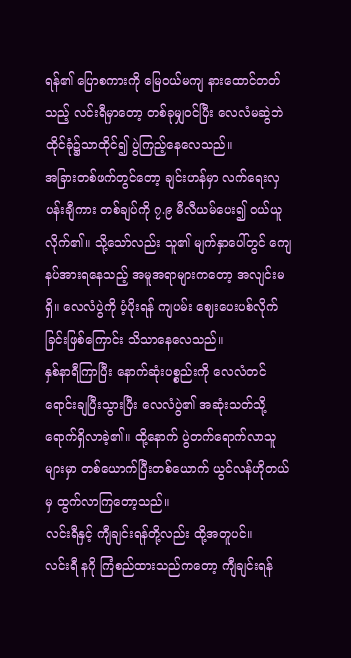ရန်၏ ပြောစကားကို မြေ၀ယ်မကျ နားထောင်တတ်သည့် လင်းရီမှာတော့ တစ်ခုမျှ၀င်ပြီး လေလံမဆွဲဘဲ ထိုင်ခုံ၌သာထိုင်၍ ပွဲကြည့်နေလေသည်။
အခြားတစ်ဖက်တွင်တော့ ချင်းဟန်မှာ လက်ရေးလှ ပန်းချီကား တစ်ချပ်ကို ၇.၉ မီလီယမ်ပေး၍ ၀ယ်ယူလိုက်၏။ သို့သော်လည်း သူ၏ မျက်နှာပေါ်တွင် ကျေနပ်အားရနေသည့် အမူအရာများကတော့ အလျင်းမရှိ။ လေလံပွဲကို ပံ့ပိုးရန် ကျပမ်း ဈေးပေးပစ်လိုက်ခြင်းဖြစ်ကြောင်း သိသာနေလေသည်။
နှစ်နာရီကြာပြီး နောက်ဆုံးပစ္စည်းကို လေလံတင် ရောင်းချပြီးသွားပြီး လေလံပွဲ၏ အဆုံးသတ်သို့ ရောက်ရှိလာခဲ့၏။ ထို့နောက် ပွဲတက်ရောက်လာသူများမှာ တစ်ယောက်ပြီးတစ်ယောက် ယွင်လန်ဟိုတယ်မှ ထွက်လာကြတော့သည်။
လင်းရီနှင့် ကျီချင်းရန်တို့လည်း ထို့အတူပင်။
လင်းရီ နဂို ကြံစည်ထားသည်ကတော့ ကျီချင်းရန်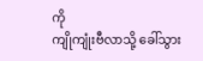ကို
ကျိုကျုံးဗီလာသို့ ခေါ်သွား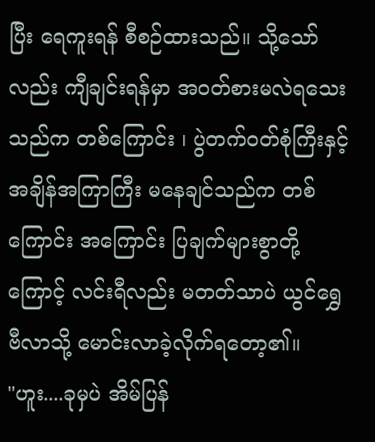ပြီး ရေကူးရန် စီစဉ်ထားသည်။ သို့သော်လည်း ကျီချင်းရန်မှာ အ၀တ်စားမလဲရသေးသည်က တစ်ကြောင်း ၊ ပွဲတက်၀တ်စုံကြီးနှင့် အချိန်အကြာကြီး မနေချင်သည်က တစ်ကြောင်း အကြောင်း ပြချက်များစွာတို့ကြောင့် လင်းရီလည်း မတတ်သာပဲ ယွင်ရွှေဗီလာသို့ မောင်းလာခဲ့လိုက်ရတော့၏။
"ဟူး....ခုမှပဲ အိမ်ပြန်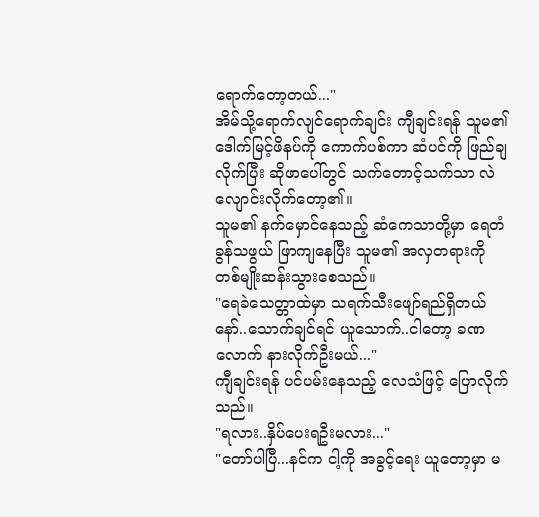ရောက်တော့တယ်..."
အိမ်သို့ရောက်လျင်ရောက်ချင်း ကျီချင်းရန် သူမ၏ ဒေါက်မြင့်ဖိနပ်ကို ကောက်ပစ်ကာ ဆံပင်ကို ဖြည်ချလိုက်ပြီး ဆိုဖာပေါ်တွင် သက်တောင့်သက်သာ လဲလျောင်းလိုက်တော့၏။
သူမ၏ နက်မှောင်နေသည့် ဆံကေသာတို့မှာ ရေတံခွန်သဖွယ် ဖြာကျနေပြီး သူမ၏ အလှတရားကို တစ်မျိုးဆန်းသွားစေသည်။
"ရေခဲသေတ္တာထဲမှာ သရက်သီးဖျော်ရည်ရှိတယ်နော်..သောက်ချင်ရင် ယူသောက်..ငါတော့ ခဏလောက် နားလိုက်ဦးမယ်..."
ကျီချင်းရန် ပင်ပမ်းနေသည့် လေသံဖြင့် ပြောလိုက်သည်။
"ရလား..နှိပ်ပေးရဦးမလား..."
"တော်ပါပြီ...နင်က ငါ့ကို အခွင့်ရေး ယူတော့မှာ မ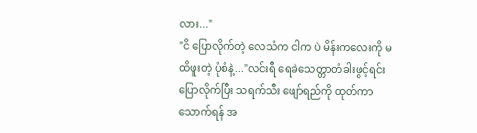လား..."
"ငိ ပြောလိုက်တဲ့ လေသံက ငါက ပဲ မိန်းကလေးကို မထိဖူးတဲ့ ပုံစံနဲ့..."လင်းရီ ရေခဲသေတ္တာတံခါးဖွင့်ရင်း ပြောလိုက်ပြီး သရက်သီး ဖျော်ရည်ကို ထုတ်ကာ သောက်ရန် အ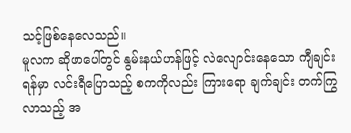သင့်ဖြစ်နေလေသည်။
မူလက ဆိုဖာပေါ်တွင် နွမ်းနယ်ဟန်ဖြင့် လဲလျောင်းနေသော ကျီချင်းရန်မှာ လင်းရီပြောသည့် စကကိုလည်း ကြားရော ချက်ချင်း တက်ကြွလာသည့် အ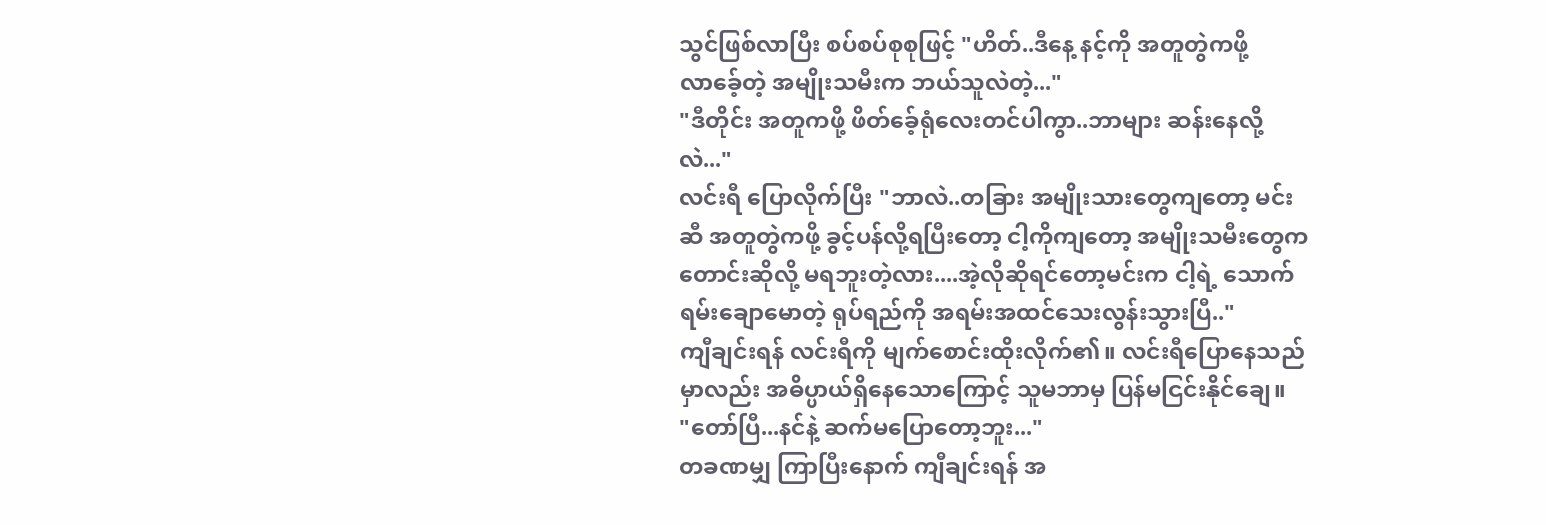သွင်ဖြစ်လာပြီး စပ်စပ်စုစုဖြင့် "ဟိတ်..ဒီနေ့ နင့်ကို အတူတွဲကဖို့ လာခေ့်တဲ့ အမျိုးသမီးက ဘယ်သူလဲတဲ့..."
"ဒီတိုင်း အတူကဖို့ ဖိတ်ခေ့်ရုံလေးတင်ပါကွာ..ဘာများ ဆန်းနေလို့လဲ..."
လင်းရီ ပြောလိုက်ပြီး "ဘာလဲ..တခြား အမျိုးသားတွေကျတော့ မင်းဆီ အတူတွဲကဖို့ ခွင့်ပန်လို့ရပြီးတော့ ငါ့ကိုကျတော့ အမျိုးသမီးတွေက တောင်းဆိုလို့ မရဘူးတဲ့လား....အဲ့လိုဆိုရင်တော့မင်းက ငါ့ရဲ့ သောက်ရမ်းချောမောတဲ့ ရုပ်ရည်ကို အရမ်းအထင်သေးလွန်းသွားပြီ.."
ကျီချင်းရန် လင်းရီကို မျက်စောင်းထိုးလိုက်၏။ လင်းရီပြောနေသည်မှာလည်း အဓိပ္ပာယ်ရှိနေသောကြောင့် သူမဘာမှ ပြန်မငြင်းနိုင်ချေ။
"တော်ပြီ...နင်နဲ့ ဆက်မပြောတော့ဘူး..."
တခဏမျှ ကြာပြီးနောက် ကျီချင်းရန် အ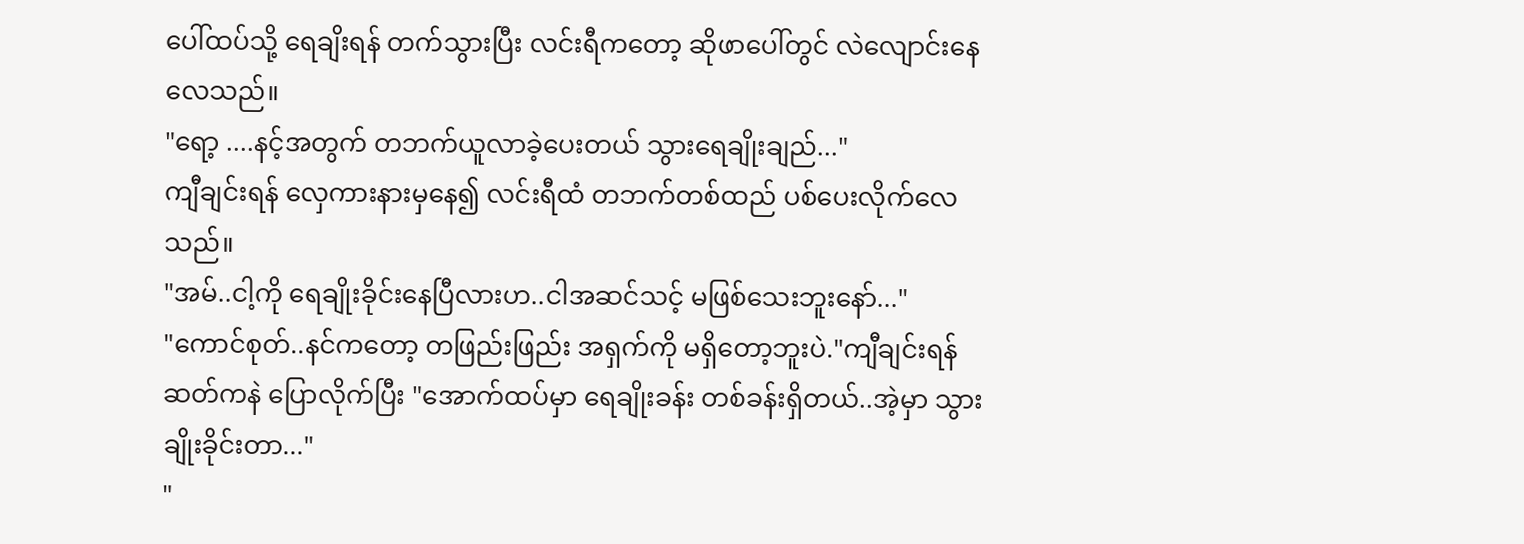ပေါ်ထပ်သို့ ရေချိးရန် တက်သွားပြီး လင်းရီကတော့ ဆိုဖာပေါ်တွင် လဲလျောင်းနေလေသည်။
"ရော့ ....နင့်အတွက် တဘက်ယူလာခဲ့ပေးတယ် သွားရေချိုးချည်..."
ကျီချင်းရန် လှေကားနားမှနေ၍ လင်းရီထံ တဘက်တစ်ထည် ပစ်ပေးလိုက်လေသည်။
"အမ်..ငါ့ကို ရေချိုးခိုင်းနေပြီလားဟ..ငါအဆင်သင့် မဖြစ်သေးဘူးနော်..."
"ကောင်စုတ်..နင်ကတော့ တဖြည်းဖြည်း အရှက်ကို မရှိတော့ဘူးပဲ."ကျီချင်းရန် ဆတ်ကနဲ ပြောလိုက်ပြီး "အောက်ထပ်မှာ ရေချိုးခန်း တစ်ခန်းရှိတယ်..အဲ့မှာ သွားချိုးခိုင်းတာ..."
"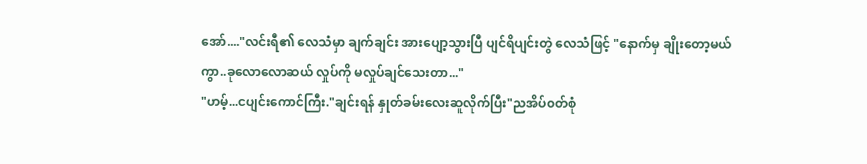အော်...."လင်းရီ၏ လေသံမှာ ချက်ချင်း အားပျော့သွားပြီ ပျင်ရိပျင်းတွဲ လေသံဖြင့် "နောက်မှ ချိုးတော့မယ်ကွာ..ခုလောလောဆယ် လှုပ်ကို မလှုပ်ချင်သေးတာ..."
"ဟမ့်...ငပျင်းကောင်ကြီး."ချင်းရန် နှုတ်ခမ်းလေးဆူလိုက်ပြီး"ညအိပ်၀တ်စုံ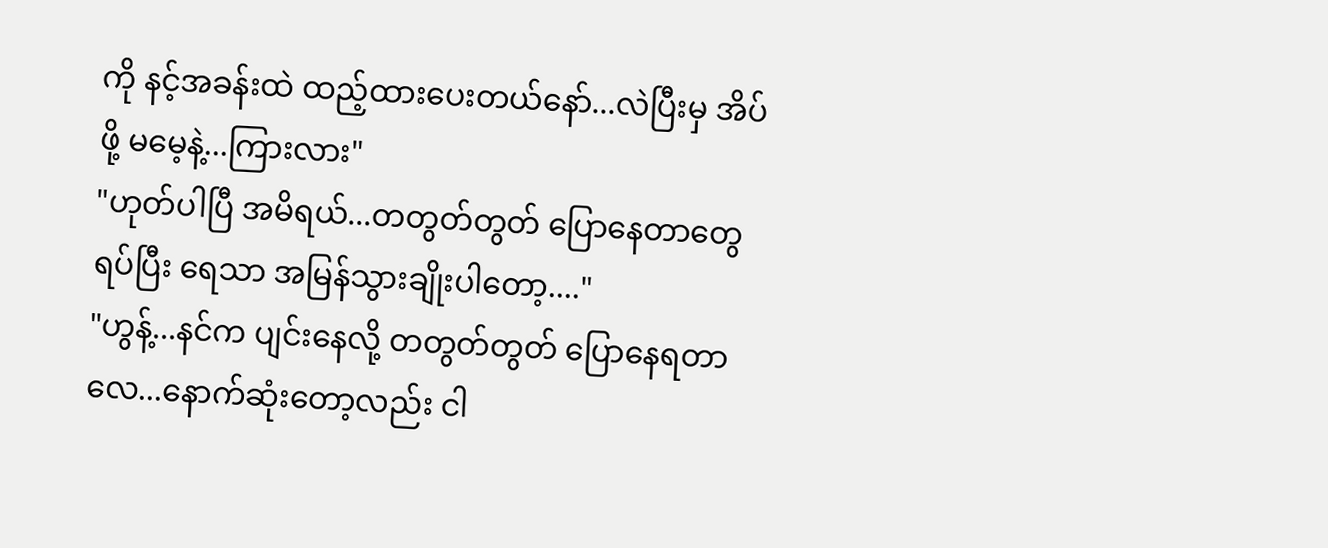ကို နင့်အခန်းထဲ ထည့်ထားပေးတယ်နော်...လဲပြီးမှ အိပ်ဖို့ မမေ့နဲ့...ကြားလား"
"ဟုတ်ပါပြီ အမိရယ်...တတွတ်တွတ် ပြောနေတာတွေ ရပ်ပြီး ရေသာ အမြန်သွားချိုးပါတော့...."
"ဟွန့်...နင်က ပျင်းနေလို့ တတွတ်တွတ် ပြောနေရတာလေ...နောက်ဆုံးတော့လည်း ငါ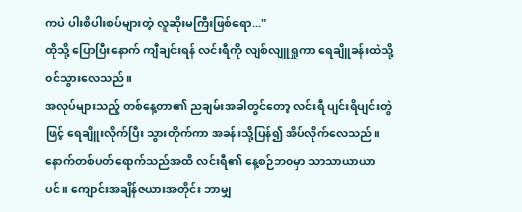ကပဲ ပါးစိပါးစပ်များတဲ့ လူဆိုးမကြီးဖြစ်ရော..."
ထိုသို့ ပြောပြီးနောက် ကျီချင်းရန် လင်းရီကို လျစ်လျူရှုကာ ရေချိူခန်းထဲသို့ ၀င်သွားလေသည်။
အလုပ်များသည့် တစ်နေ့တာ၏ ညချမ်းအခါတွင်တော့ လင်းရီ ပျင်းရိပျင်းတွဲဖြင့် ရေချိူးလိုက်ပြီး သွားတိုက်ကာ အခန်းသို့ပြန်၍ အိပ်လိုက်လေသည်။
နောက်တစ်ပတ်ရောက်သည်အထိ လင်းရီ၏ နေ့စဉ်ဘ၀မှာ သာသာယာယာပင်။ ကျောင်းအချိန်ဇယားအတိုင်း ဘာမျှ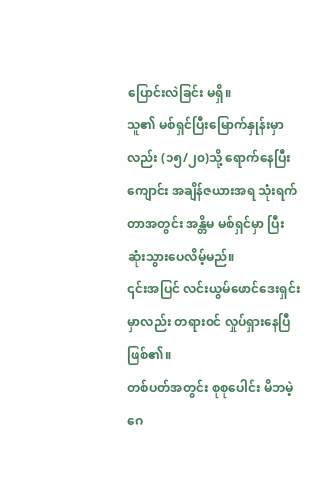ပြောင်းလဲခြင်း မရှိ။
သူ၏ မစ်ရှင်ပြီးမြောက်နှုန်းမှာလည်း (၁၅/၂၀)သို့ ရောက်နေပြီး ကျောင်း အချိန်ဇယားအရ သုံးရက်တာအတွင်း အန္တိမ မစ်ရှင်မှာ ပြီးဆုံးသွားပေလိမ့်မည်။
၎င်းအပြင် လင်းယွမ်ဖောင်ဒေးရှင်းမှာလည်း တရား၀င် လှုပ်ရှားနေပြီ ဖြစ်၏။
တစ်ပတ်အတွင်း စုစုပေါင်း မိဘမဲ့ဂေ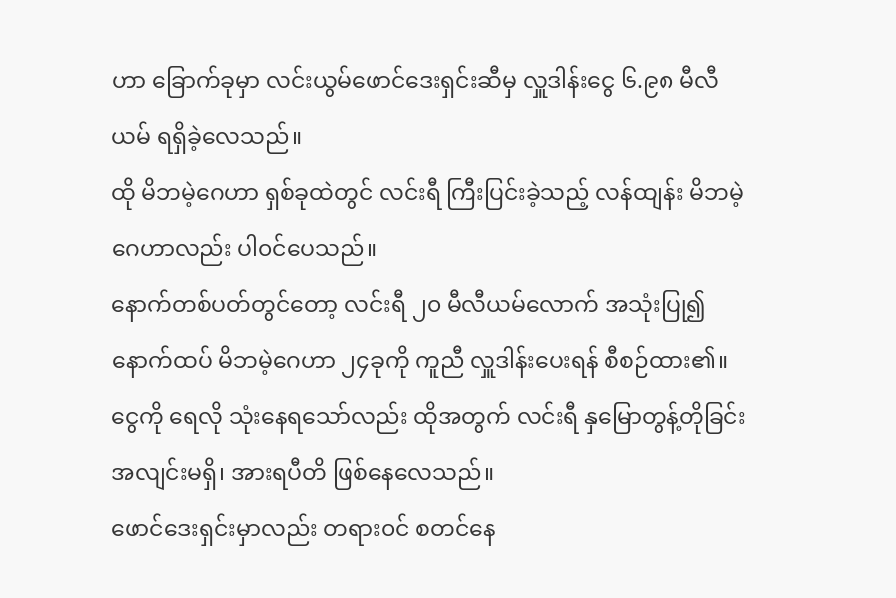ဟာ ခြောက်ခုမှာ လင်းယွမ်ဖောင်ဒေးရှင်းဆီမှ လှူဒါန်းငွေ ၆.၉၈ မီလီယမ် ရရှိခဲ့လေသည်။
ထို မိဘမဲ့ဂေဟာ ရှစ်ခုထဲတွင် လင်းရီ ကြီးပြင်းခဲ့သည့် လန်ထျန်း မိဘမဲ့ဂေဟာလည်း ပါ၀င်ပေသည်။
နောက်တစ်ပတ်တွင်တော့ လင်းရီ ၂၀ မီလီယမ်လောက် အသုံးပြု၍ နောက်ထပ် မိဘမဲ့ဂေဟာ ၂၄ခုကို ကူညီ လှူဒါန်းပေးရန် စီစဉ်ထား၏။
ငွေကို ရေလို သုံးနေရသော်လည်း ထိုအတွက် လင်းရီ နှမြောတွန့်တိုခြင်း အလျင်းမရှိ၊ အားရပီတိ ဖြစ်နေလေသည်။
ဖောင်ဒေးရှင်းမှာလည်း တရား၀င် စတင်နေ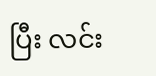ပြီး လင်း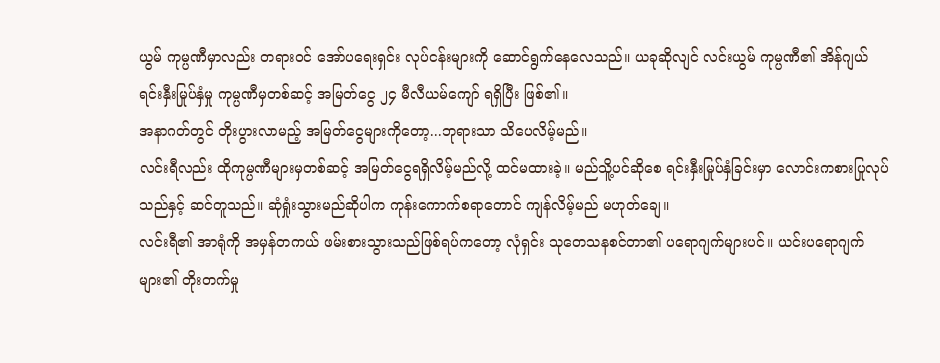ယွမ် ကုမ္ပဏီမှာလည်း တရား၀င် အော်ပရေးရှင်း လုပ်ငန်းများကို ဆောင်ရွက်နေလေသည်။ ယခုဆိုလျင် လင်းယွမ် ကုမ္ပဏီ၏ အိန်ဂျယ် ရင်းနှီးမြုပ်နှံမှု ကုမ္ပဏီမှတစ်ဆင့် အမြတ်ငွေ ၂၄ မီလီယမ်ကျော် ရရှိပြီး ဖြစ်၏။
အနာဂတ်တွင် တိုးပွားလာမည့် အမြတ်ငွေများကိုတော့...ဘုရားသာ သိပေလိမ့်မည်။
လင်းရီလည်း ထိုကုမ္ပဏီများမှတစ်ဆင့် အမြတ်ငွေရရှိလိမ့်မည်လို့ ထင်မထားခဲ့။ မည်သိူ့ပင်ဆိုစေ ရင်းနှီးမြုပ်နှံခြင်းမှာ လောင်းကစားပြုလုပ်သည်နှင့် ဆင်တူသည်။ ဆုံရှုံးသွားမည်ဆိုပါက ကုန်းကောက်စရာတောင် ကျန်လိမ့်မည် မဟုတ်ချေ။
လင်းရီ၏ အာရုံကို အမှန်တကယ် ဖမ်းစားသွားသည်ဖြစ်ရပ်ကတော့ လုံရှင်း သုတေသနစင်တာ၏ ပရောဂျက်များပင်။ ယင်းပရောဂျက်များ၏ တိုးတက်မှု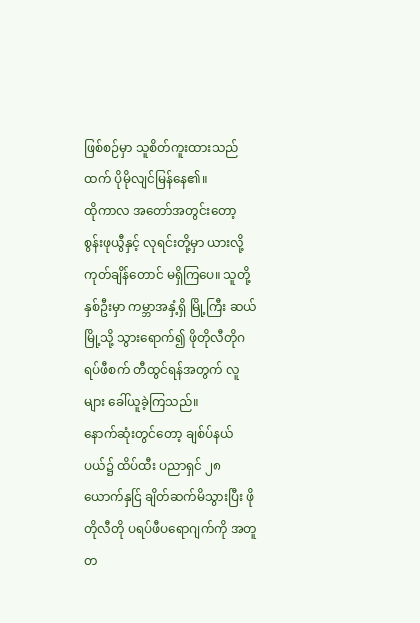ဖြစ်စဉ်မှာ သူစိတ်ကူးထားသည်ထက် ပိုမိုလျင်မြန်နေ၏။
ထိုကာလ အတော်အတွင်းတော့ စွန်းဖုယွီနှင့် လုရင်းတို့မှာ ယားလို့ ကုတ်ချိန်တောင် မရှိကြပေ။ သူတို့နှစ်ဦးမှာ ကမ္ဘာအနှံ့ရှိ မြို့ကြီး ဆယ်မြို့သို့ သွားရောက်၍ ဖိုတိုလီတိုဂရပ်ဖီစက် တီထွင်ရန်အတွက် လူများ ခေါ်ယူခဲ့ကြသည်။
နောက်ဆုံးတွင်တော့ ချစ်ပ်နယ်ပယ်၌ ထိပ်ထီး ပညာရှင် ၂၈ ယောက်နှင်ြ ချိတ်ဆက်မိသွားပြီး ဖိုတိုလီတို ပရပ်ဖီပရောဂျက်ကို အတူတ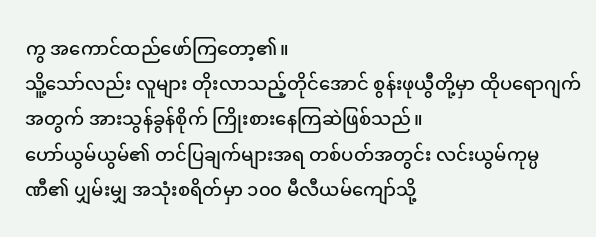ကွ အကောင်ထည်ဖော်ကြတော့၏။
သိူ့သော်လည်း လူများ တိုးလာသည့်တိုင်အောင် စွန်းဖုယွီတို့မှာ ထိုပရောဂျက်အတွက် အားသွန်ခွန်စိုက် ကြိုးစားနေကြဆဲဖြစ်သည်။
ဟော်ယွမ်ယွမ်၏ တင်ပြချက်များအရ တစ်ပတ်အတွင်း လင်းယွမ်ကုမ္ပဏီ၏ ပျှမ်းမျှ အသုံးစရိတ်မှာ ၁၀၀ မီလီယမ်ကျော်သို့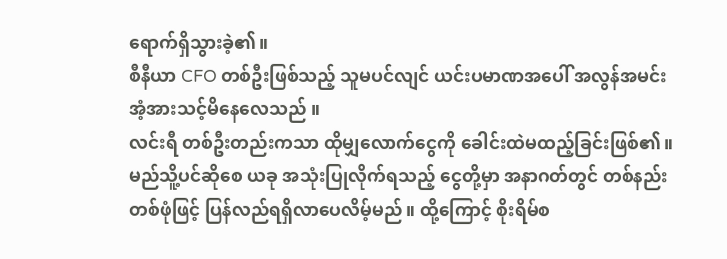ရောက်ရှိသွားခဲ့၏။
စီနီယာ CFO တစ်ဦးဖြစ်သည့် သူမပင်လျင် ယင်းပမာဏအပေါ် အလွန်အမင်း အံ့အားသင့်မိနေလေသည် ။
လင်းရီ တစ်ဦးတည်းကသာ ထိုမျှလောက်ငွေကို ခေါင်းထဲမထည့်ခြင်းဖြစ်၏။ မည်သိူ့ပင်ဆိုစေ ယခု အသုံးပြုလိုက်ရသည့် ငွေတို့မှာ အနာဂတ်တွင် တစ်နည်းတစ်ဖုံဖြင့် ပြန်လည်ရရှိလာပေလိမ့်မည်။ ထို့ကြောင့် စိုးရိမ်စ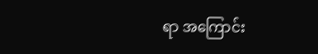ရာ အကြောင်း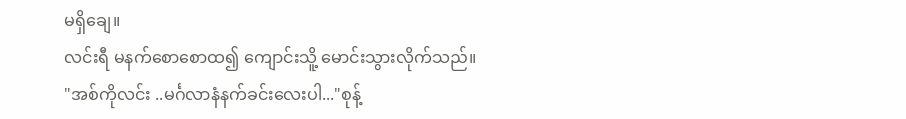မရှိချေ။
လင်းရီ မနက်စောစောထ၍ ကျောင်းသိူ့ မောင်းသွားလိုက်သည်။
"အစ်ကိုလင်း ..မင်္ဂလာနံနက်ခင်းလေးပါ..."စုန့်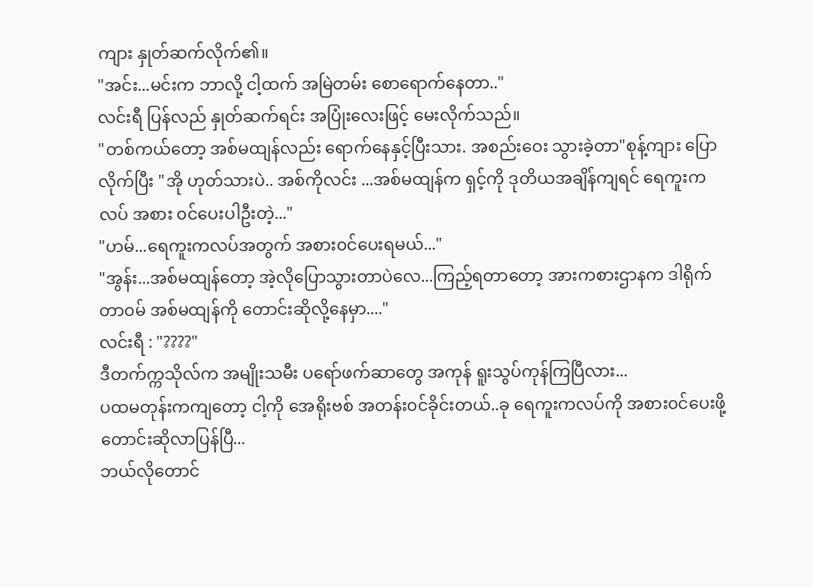ကျား နှုတ်ဆက်လိုက်၏။
"အင်း...မင်းက ဘာလို့ ငါ့ထက် အမြဲတမ်း စောရောက်နေတာ.."
လင်းရီ ပြန်လည် နှုတ်ဆက်ရင်း အပြုံးလေးဖြင့် မေးလိုက်သည်။
"တစ်ကယ်တော့ အစ်မထျန်လည်း ရောက်နေနှင့်ပြီးသား. အစည်းဝေး သွားခဲ့တာ"စုန့်ကျား ပြောလိုက်ပြီး "အို ဟုတ်သားပဲ.. အစ်ကိုလင်း ...အစ်မထျန်က ရှင့်ကို ဒုတိယအချိန်ကျရင် ရေကူးကလပ် အစား ၀င်ပေးပါဦးတဲ့..."
"ဟမ်...ရေကူးကလပ်အတွက် အစား၀င်ပေးရမယ်..."
"အွန်း...အစ်မထျန်တော့ အဲ့လိုပြောသွားတာပဲလေ...ကြည့်ရတာတော့ အားကစားဌာနက ဒါရိုက်တာ၀မ် အစ်မထျန်ကို တောင်းဆိုလို့နေမှာ...."
လင်းရီ : "????"
ဒီတက်က္ကသိုလ်က အမျိုးသမီး ပရော်ဖက်ဆာတွေ အကုန် ရူးသွပ်ကုန်ကြပြီလား...
ပထမတုန်းကကျတော့ ငါ့ကို အေရိုးဗစ် အတန်း၀င်ခိုင်းတယ်..ခု ရေကူးကလပ်ကို အစား၀င်ပေးဖို့ တောင်းဆိုလာပြန်ပြီ...
ဘယ်လိုတောင်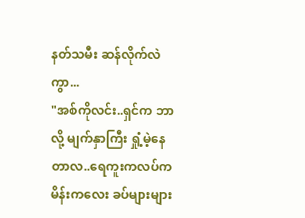နတ်သမီး ဆန်လိုက်လဲကွာ...
"အစ်ကိုလင်း..ရှင်က ဘာလို့ မျက်နှာကြီး ရှုံ့မဲ့နေတာလ..ရေကူးကလပ်က မိန်းကလေး ခပ်များများ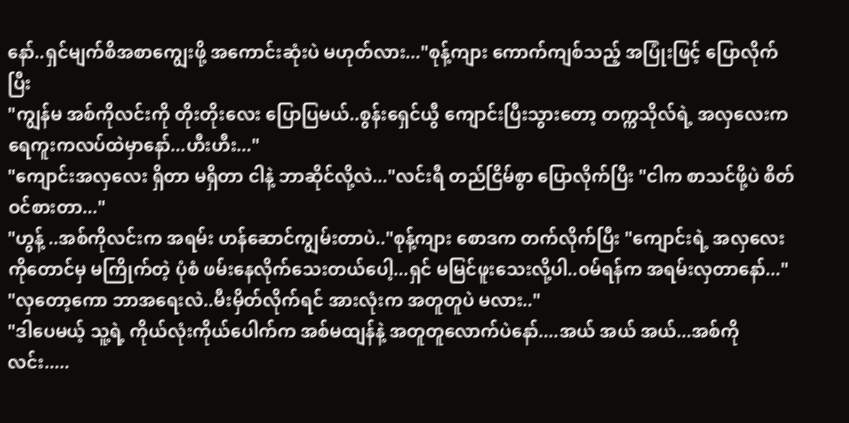နော်..ရှင်မျက်စိအစာကျွေးဖို့ အကောင်းဆုံးပဲ မဟုတ်လား..."စုန့်ကျား ကောက်ကျစ်သည့် အပြုံးဖြင့် ပြောလိုက်ပြီး
"ကျွန်မ အစ်ကိုလင်းကို တိုးတိုးလေး ပြောပြမယ်..စွန်းရှေင်ယွီ ကျောင်းပြီးသွားတော့ တက္ကသိုလ်ရဲ့ အလှလေးက ရေကူးကလပ်ထဲမှာနော်...ဟီးဟီး..."
"ကျောင်းအလှလေး ရှိတာ မရှိတာ ငါနဲ့ ဘာဆိုင်လို့လဲ..."လင်းရီ တည်ငြိမ်စွာ ပြောလိုက်ပြီး "ငါက စာသင်ဖို့ပဲ စိတ်ဝင်စားတာ..."
"ဟွန့် ..အစ်ကိုလင်းက အရမ်း ဟန်ဆောင်ကျွမ်းတာပဲ.."စုန့်ကျား စောဒက တက်လိုက်ပြီး "ကျောင်းရဲ့ အလှလေးကိုတောင်မှ မကြိုက်တဲ့ ပုံစံ ဖမ်းနေလိုက်သေးတယ်ပေါ့...ရှင် မမြင်ဖူးသေးလို့ပါ..၀မ်ရန်က အရမ်းလှတာနော်..."
"လှတော့ကော ဘာအရေးလဲ..မီးမှိတ်လိုက်ရင် အားလုံးက အတူတူပဲ မလား.."
"ဒါပေမယ့် သူ့ရဲ့ ကိုယ်လုံးကိုယ်ပေါက်က အစ်မထျန်နဲ့ အတူတူလောက်ပဲနော်....အယ် အယ် အယ်...အစ်ကိုလင်း.....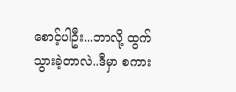စောင့်ပါဦး...ဘာလို့ ထွက်သွားခဲ့တာလဲ..ဒီမှာ စကား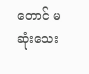တောင် မဆုံးသေး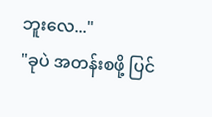ဘူးလေ..."
"ခုပဲ အတန်းစဖို့ ပြင်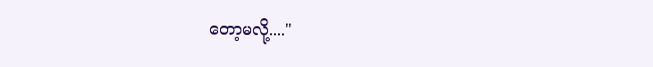တော့မလို့...."